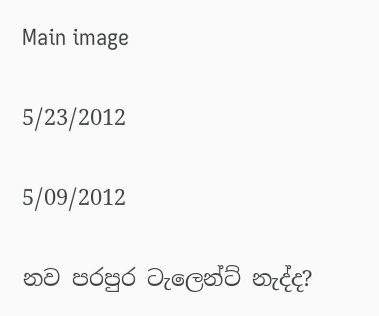Main image

5/23/2012

5/09/2012

නව පරපුර ටැලෙන්ට් නැද්ද?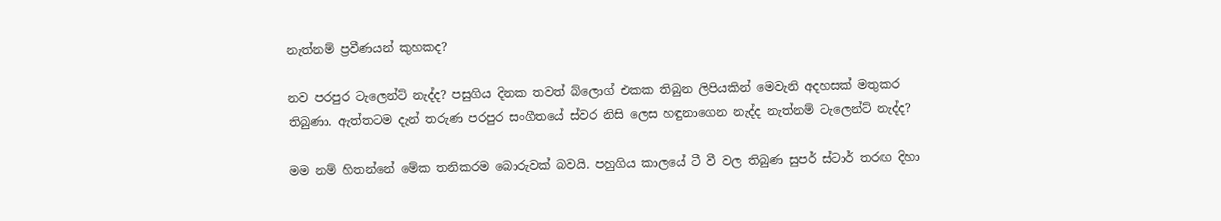නැත්නම් ප්‍රවීණයන් කුහකද?

නව පරපුර ටැලෙන්ට් නැද්ද? පසුගිය දිනක තවත් බ්ලොග් එකක තිබුන ලිපියකින් මෙවැනි අදහසක් මතුකර තිබුණා. ඇත්තටම දැන් තරුණ පරපුර සංගීතයේ ස්වර නිසි ලෙස හඳුනාගෙන නැද්ද නැත්නම් ටැලෙන්ට් නැද්ද?

මම නම් හිතන්නේ මේක තනිකරම බොරුවක් බවයි. පහුගිය කාලයේ ටී වී වල තිබුණ සුපර් ස්ටාර් තරඟ දිහා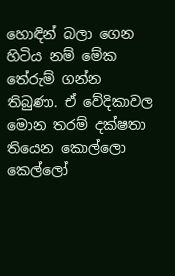හොඳින් බලා ගෙන හිටිය නම් මේක තේරුම් ගන්න තිබුණා. ඒ වේදිකාවල මොන තරම් දක්ෂතා තියෙන කොල්ලො කෙල්ලෝ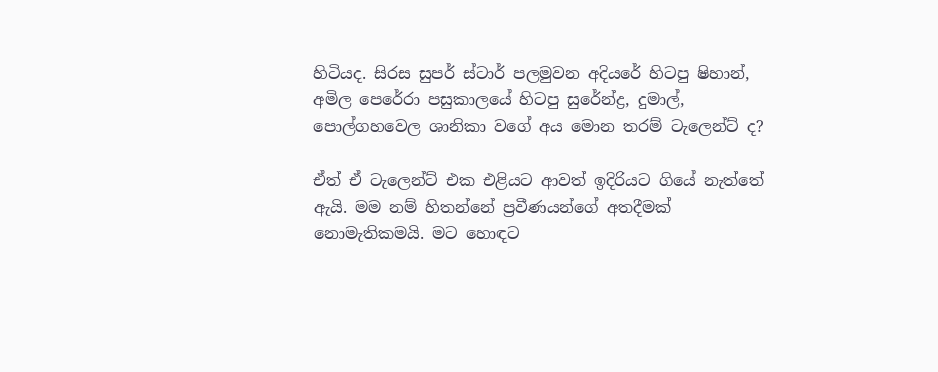හිටියද. සිරස සුපර් ස්ටාර් පලමුවන අදියරේ හිටපු ෂිහාන්, අමිල පෙරේරා පසුකාලයේ හිටපු සුරේන්ද්‍ර, දුමාල්, පොල්ගහවෙල ශානිකා වගේ අය මොන තරම් ටැලෙන්ට් ද?

ඒත් ඒ ටැලෙන්ට් එක එළියට ආවත් ඉදිරියට ගියේ නැත්තේ ඇයි. මම නම් හිතන්නේ ප්‍රවීණයන්ගේ අතදීමක් නොමැතිකමයි. මට හොඳට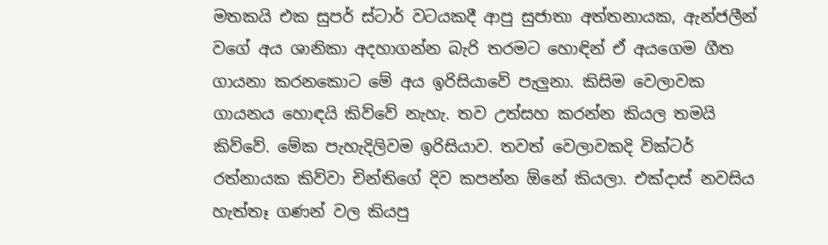මතකයි එක සුපර් ස්ටාර් වටයකදී ආපු සුජාතා අත්තනායක, ඇන්ජලීන් වගේ අය ශානිකා අදහාගන්න බැරි තරමට හොඳින් ඒ අයගෙම ගීත ගායනා කරනකොට මේ අය ඉරිසියාවේ පැලුනා. කිසිම වෙලාවක ගායනය හොඳයි කිව්වේ නැහැ. තව උත්සහ කරන්න කියල තමයි කිව්වේ. මේක පැහැදිලිවම ඉරිසියාව. තවත් වෙලාවකදි වික්ටර් රත්නායක කිව්වා චින්තිගේ දිව කපන්න ඕනේ කියලා. එක්දාස් නවසිය හැත්තෑ ගණන් වල කියපු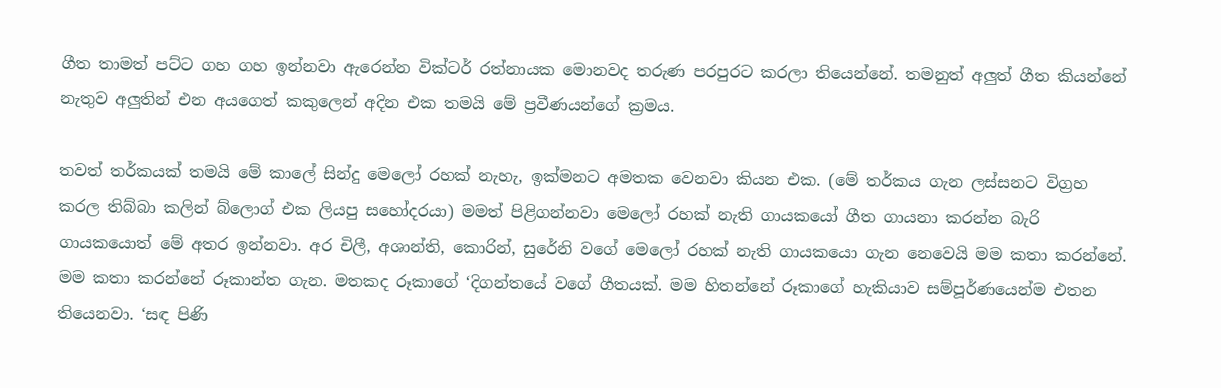ගීත තාමත් පට්ට ගහ ගහ ඉන්නවා ඇරෙන්න වික්ටර් රත්නායක මොනවද තරුණ පරපුරට කරලා තියෙන්නේ. තමනුත් අලුත් ගීත කියන්නේ නැතුව අලුතින් එන අයගෙත් කකුලෙන් අදින එක තමයි මේ ප්‍රවීණයන්ගේ ක්‍රමය.

තවත් තර්කයක් තමයි මේ කාලේ සින්දු මෙලෝ රහක් නැහැ, ඉක්මනට අමතක වෙනවා කියන එක. (මේ තර්කය ගැන ලස්සනට විග්‍රහ කරල තිබ්බා කලින් බ්ලොග් එක ලියපු සහෝදරයා) මමත් පිළිගන්නවා මෙලෝ රහක් නැති ගායකයෝ ගීත ගායනා කරන්න බැරි ගායකයොත් මේ අතර ඉන්නවා. අර චිලී, අශාන්ති, කොරින්, සුරේනි වගේ මෙලෝ රහක් නැති ගායකයො ගැන නෙවෙයි මම කතා කරන්නේ. මම කතා කරන්නේ රූකාන්ත ගැන. මතකද රූකාගේ ‘දිගන්තයේ වගේ ගීතයක්. මම හිතන්නේ රූකාගේ හැකියාව සම්පූර්ණයෙන්ම එතන තියෙනවා. ‘සඳ පිණි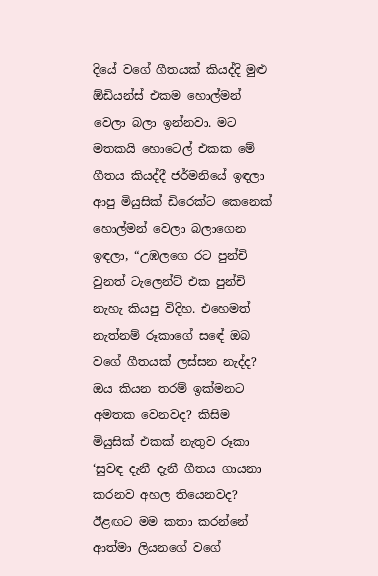දියේ වගේ ගීතයක් කියද්දි මුළු ඕඩියන්ස් එකම හොල්මන් වෙලා බලා ඉන්නවා. මට මතකයි හොටෙල් එකක මේ ගීතය කියද්දී ජර්මනියේ ඉඳලා ආපු මියුසික් ඩිරෙක්ට කෙනෙක් හොල්මන් වෙලා බලාගෙන ඉඳලා, “උඹලගෙ රට පුන්චි වුනත් ටැලෙන්ට් එක පුන්චි නැහැ කියපු විදිහ. එහෙමත් නැත්නම් රූකාගේ සඳේ ඔබ වගේ ගීතයක් ලස්සන නැද්ද? ඔය කියන තරම් ඉක්මනට අමතක වෙනවද? කිසිම මියුසික් එකක් නැතුව රූකා ‘සුවඳ දැනී දැනී ගීතය ගායනා කරනව අහල තියෙනවද?
ඊළඟට මම කතා කරන්නේ ආත්මා ලියනගේ වගේ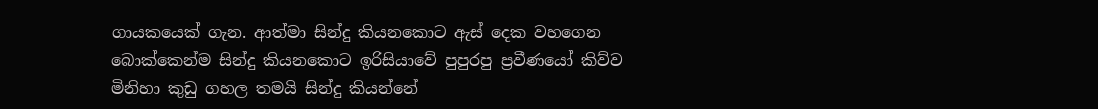ගායකයෙක් ගැන. ආත්මා සින්දු කියනකොට ඇස් දෙක වහගෙන බොක්කෙන්ම සින්දු කියනකොට ඉරිසියාවේ පුපුරපු ප්‍රවීණයෝ කිව්ව මිනිහා කුඩු ගහල තමයි සින්දු කියන්නේ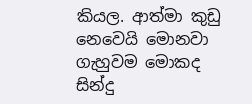කියල. ආත්මා කුඩු නෙවෙයි මොනවා ගැහුවම මොකද සින්දු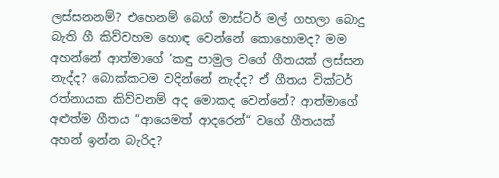ලස්සනනම්? එහෙනම් බෙග් මාස්ටර් මල් ගහලා බොදු බැති ගී කිව්වහම හොඳ වෙන්නේ කොහොමද? මම අහන්නේ ආත්මාගේ ‘කඳු පාමුල වගේ ගීතයක් ලස්සන නැද්ද? බොක්කටම වදින්නේ නැද්ද? ඒ ගීතය වික්ටර් රත්නායක කිව්වනම් අද මොකද වෙන්නේ? ආත්මාගේ අළුත්ම ගීතය “ආයෙමත් ආදරෙන්“ වගේ ගීතයක් අහන් ඉන්න බැරිද?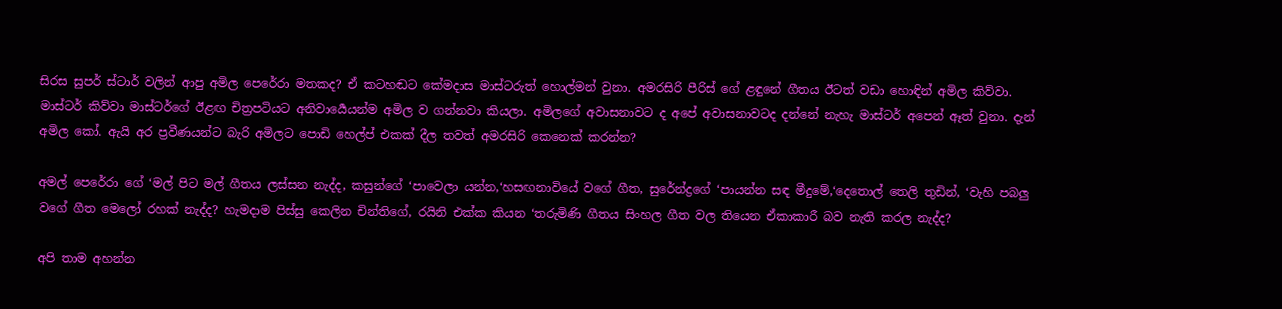සිරස සුපර් ස්ටාර් වලින් ආපු අමිල පෙරේරා මතකද? ඒ කටහඬට කේමදාස මාස්ටරුත් හොල්මන් වුනා. අමරසිරි පීරිස් ගේ ළඳුනේ ගීතය ඊටත් වඩා හොඳින් අමිල කිව්වා. මාස්ටර් කිව්වා මාස්ටර්ගේ ඊළඟ චිත්‍රපටියට අනිවාර්‍යෙයන්ම අමිල ව ගන්නවා කියලා. අමිලගේ අවාසනාවට ද අපේ අවාසනාවටද දන්නේ නැහැ මාස්ටර් අපෙන් ඈත් වුනා. දැන් අමිල කෝ. ඇයි අර ප්‍රවීණයන්ට බැරි අමිලට පොඩි හෙල්ප් එකක් දීල තවත් අමරසිරි කෙනෙක් කරන්න?

අමල් පෙරේරා ගේ ‘මල් පිට මල් ගීතය ලස්සන නැද්ද, කසුන්ගේ ‘පාවෙලා යන්න,‘හසඟනාවියේ වගේ ගීත, සුරේන්ද්‍රගේ ‘පායන්න සඳ මීදුමේ,‘දෙතොල් තෙලි තුඩින්, ‘වැහි පබලු වගේ ගීත මෙලෝ රහක් නැද්ද? හැමදාම පිස්සු කෙලින චින්තිගේ, රයිනි එක්ක කියන ‘තරුමිණි ගීතය සිංහල ගීත වල තියෙන ඒකාකාරී බව නැති කරල නැද්ද?

අපි තාම අහන්න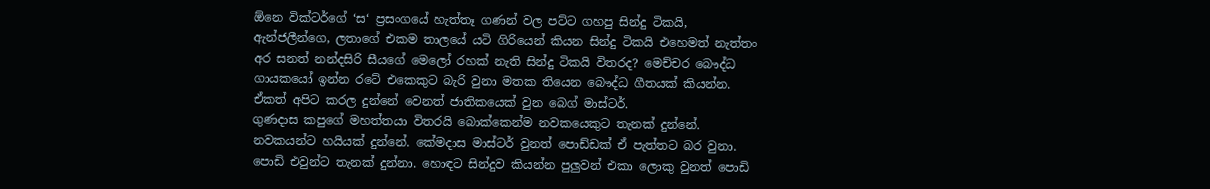ඕනෙ වික්ටර්ගේ ‘ස‘ ප්‍රසංගයේ හැත්තෑ ගණන් වල පට්ට ගහපු සින්දු ටිකයි, ඇන්ජලීන්ගෙ, ලතාගේ එකම තාලයේ යටි ගිරියෙන් කියන සින්දු ටිකයි එහෙමත් නැත්තං අර සනත් නන්දසිරි සීයගේ මෙලෝ රහක් නැති සින්දු ටිකයි විතරද? මෙච්චර බෞද්ධ ගායකයෝ ඉන්න රටේ එකෙකුට බැරි වුනා මතක තියෙන බෞද්ධ ගීතයක් කියන්න. ඒකත් අපිට කරල දුන්නේ වෙනත් ජාතිකයෙක් වුන බෙග් මාස්ටර්.
ගුණදාස කපුගේ මහත්තයා විතරයි බොක්කෙන්ම නවකයෙකුට තැනක් දුන්නේ. නවකයන්ට හයියක් දුන්නේ. කේමදාස මාස්ටර් වුනත් පොඩ්ඩක් ඒ පැත්තට බර වුනා. පොඩි එවුන්ට තැනක් දුන්නා. හොඳට සින්දුව කියන්න පුලුවන් එකා ලොකු වුනත් පොඩි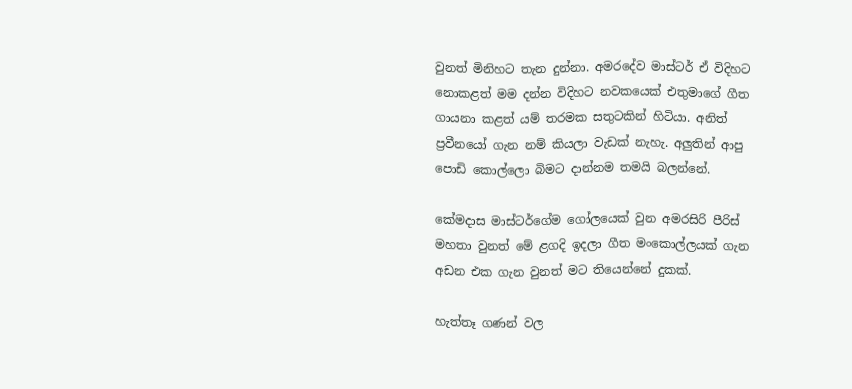වුනත් මිනිහට තැන දුන්නා. අමරදේව මාස්ටර් ඒ විදිහට නොකළත් මම දන්න විදිහට නවකයෙක් එතුමාගේ ගීත ගායනා කළත් යම් තරමක සතුටකින් හිටියා. අනිත් ප්‍රවීනයෝ ගැන නම් කියලා වැඩක් නැහැ. අලුතින් ආපු පොඩි කොල්ලො බිමට දාන්නම තමයි බලන්නේ.

කේමදාස මාස්ටර්ගේම ගෝලයෙක් වුන අමරසිරි පීරිස් මහතා වුනත් මේ ළගදි ඉදලා ගීත මංකොල්ලයක් ගැන අඩන එක ගැන වුනත් මට තියෙන්නේ දුකක්.

හැත්තෑ ගණන් වල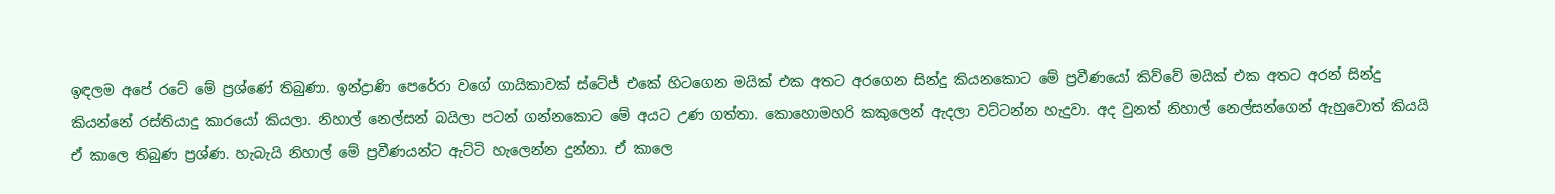ඉඳලම අපේ රටේ මේ ප්‍රශ්ණේ තිබුණා. ඉන්ද්‍රාණි පෙරේරා වගේ ගායිකාවක් ස්ටේජ් එකේ හිටගෙන මයික් එක අතට අරගෙන සින්දු කියනකොට මේ ප්‍රවීණයෝ කිව්වේ මයික් එක අතට අරන් සින්දු කියන්නේ රස්තියාදු කාරයෝ කියලා. නිහාල් නෙල්සන් බයිලා පටන් ගන්නකොට මේ අයට උණ ගත්තා. කොහොමහරි කකුලෙන් ඇදලා වට්ටන්න හැදුවා. අද වුනත් නිහාල් නෙල්සන්ගෙන් ඇහුවොත් කියයි ඒ කාලෙ තිබුණ ප්‍රශ්ණ. හැබැයි නිහාල් මේ ප්‍රවීණයන්ට ඇට්ටි හැලෙන්න දුන්නා. ඒ කාලෙ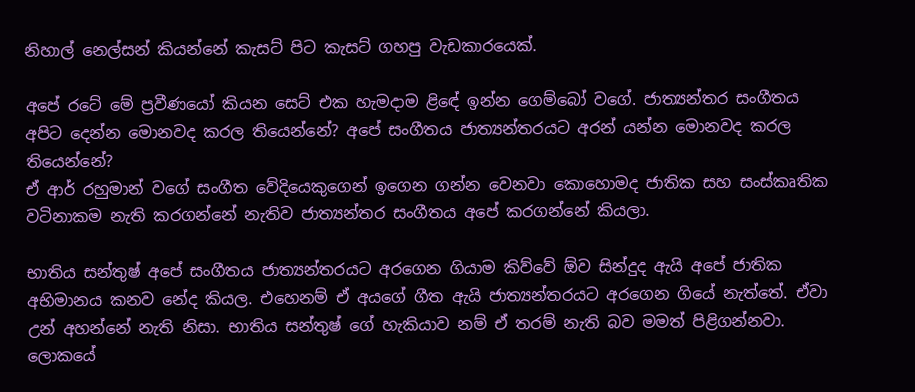නිහාල් නෙල්සන් කියන්නේ කැසට් පිට කැසට් ගහපු වැඩකාරයෙක්.

අපේ රටේ මේ ප්‍රවීණයෝ කියන සෙට් එක හැමදාම ළිඳේ ඉන්න ගෙම්බෝ වගේ. ජාත්‍යන්තර සංගීතය අපිට දෙන්න මොනවද කරල තියෙන්නේ? අපේ සංගීතය ජාත්‍යන්තරයට අරන් යන්න මොනවද කරල තියෙන්නේ?
ඒ ආර් රහුමාන් වගේ සංගීත වේදියෙකුගෙන් ඉගෙන ගන්න වෙනවා කොහොමද ජාතික සහ සංස්කෘතික වටිනාකම නැති කරගන්නේ නැතිව ජාත්‍යන්තර සංගීතය අපේ කරගන්නේ කියලා.

භාතිය සන්තුෂ් අපේ සංගීතය ජාත්‍යන්තරයට අරගෙන ගියාම කිව්වේ ඕව සින්දුද ඇයි අපේ ජාතික අභිමානය කනව නේද කියල. එහෙනම් ඒ අයගේ ගීත ඇයි ජාත්‍යන්තරයට අරගෙන ගියේ නැත්තේ. ඒවා උන් අහන්නේ නැති නිසා. භාතිය සන්තුෂ් ගේ හැකියාව නම් ඒ තරම් නැති බව මමත් පිළිගන්නවා. ලොකයේ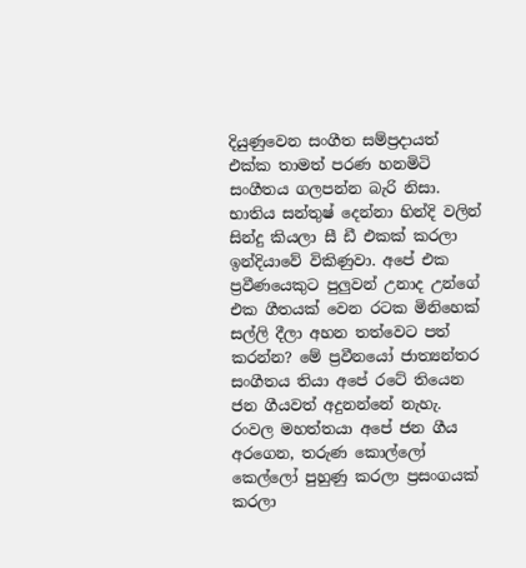දියුණුවෙන සංගීත සම්ප්‍රදායත් එක්ක තාමත් පරණ හනමිටි සංගීතය ගලපන්න බැරි නිසා. භාතිය සන්තුෂ් දෙන්නා හින්දි වලින් සින්දු කියලා සී ඩී එකක් කරලා ඉන්දියාවේ විකිණුවා. අපේ එක ප්‍රවීණයෙකුට පුලුවන් උනාද උන්ගේ එක ගීතයක් වෙන රටක මිනිහෙක් සල්ලි දීලා අහන තත්වෙට පත් කරන්න? මේ ප්‍රවීනයෝ ජාත්‍යන්තර සංගීතය තියා අපේ රටේ තියෙන ජන ගීයවත් අදුනන්නේ නැහැ. රංවල මහත්තයා අපේ ජන ගීය අරගෙන, තරුණ කොල්ලෝ කෙල්ලෝ පුහුණු කරලා ප්‍රසංගයක් කරලා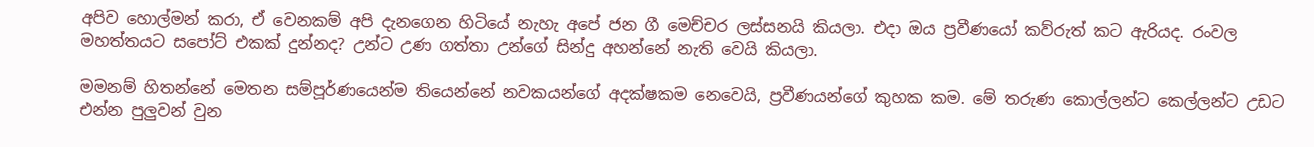අපිව හොල්මන් කරා, ඒ වෙනකම් අපි දැනගෙන හිටියේ නැහැ අපේ ජන ගී මෙච්චර ලස්සනයි කියලා. එදා ඔය ප්‍රවීණයෝ කව්රුත් කට ඇරියද. රංවල මහත්තයට සපෝට් එකක් දුන්නද? උන්ට උණ ගත්තා උන්ගේ සින්දු අහන්නේ නැති වෙයි කියලා.

මමනම් හිතන්නේ මෙතන සම්පූර්ණයෙන්ම තියෙන්නේ නවකයන්ගේ අදක්ෂකම නෙවෙයි, ප්‍රවීණයන්ගේ කුහක කම. මේ තරුණ කොල්ලන්ට කෙල්ලන්ට උඩට එන්න පුලුවන් වුන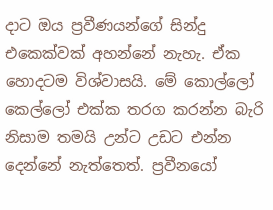දාට ඔය ප්‍රවීණයන්ගේ සින්දු එකෙක්වක් අහන්නේ නැහැ. ඒක හොදටම විශ්වාසයි. මේ කොල්ලෝ කෙල්ලෝ එක්ක තරග කරන්න බැරි නිසාම තමයි උන්ට උඩට එන්න දෙන්නේ නැත්තෙත්. ප්‍රවීනයෝ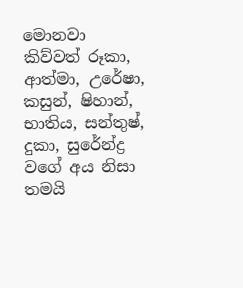මොනවා කිව්වත් රූකා, ආත්මා, උරේෂා, කසුන්, ෂිහාන්, භාතිය, සන්තුෂ්, දුකා, සුරේන්ද්‍ර වගේ අය නිසා තමයි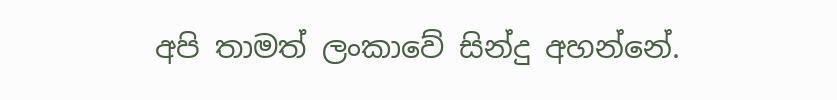අපි තාමත් ලංකාවේ සින්දු අහන්නේ.